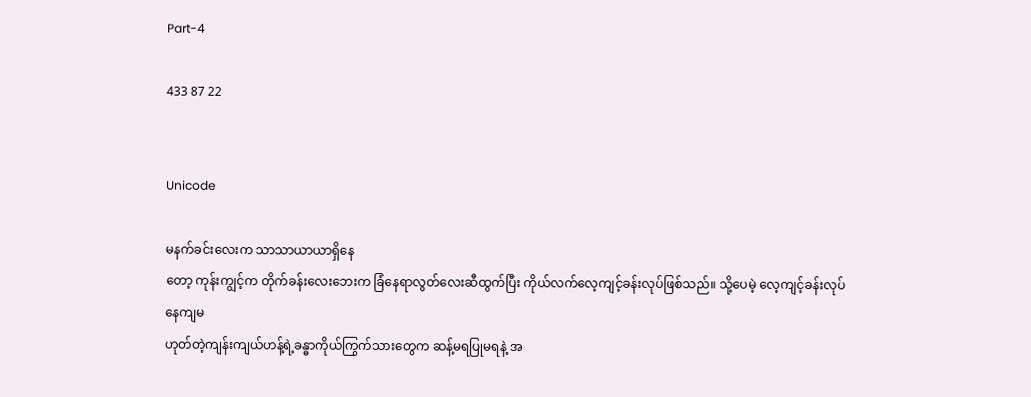Part-4

433 87 22


Unicode

မနက်ခင်းလေးက သာသာယာယာရှိနေ
တော့ ကုန်းကျွင့်က တိုက်ခန်းလေးဘေးက ခြံနေရာလွတ်လေးဆီထွက်ပြီး ကိုယ်လက်လေ့ကျင့်ခန်းလုပ်ဖြစ်သည်။ သို့ပေမဲ့ လေ့ကျင့်ခန်းလုပ်နေကျမ
ဟုတ်တဲ့ကျန်းကျယ်ဟန့်ရဲ့ခန္ဓာကိုယ်ကြွက်သားတွေက ဆန့်မရပြုမရနဲ့ အ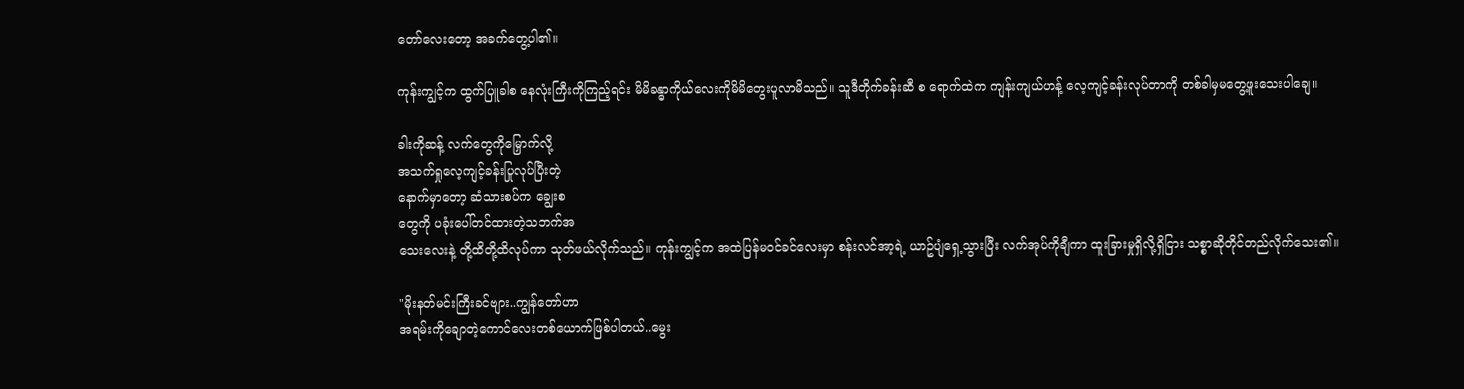တော်လေးတော့ အခက်တွေ့ပါ၏။

ကုန်းကျွင့်က ထွက်ပြူခါစ နေလုံးကြီးကိုကြည့်ရင်း မိမိခန္ဓာကိုယ်လေးကိုမိမိတွေးပူလာမိသည်။ သူဒီတိုက်ခန်းဆီ စ ရောက်ထဲက ကျန်းကျယ်ဟန့် လေ့ကျင့်ခန်းလုပ်တာကို တစ်ခါမှမတွေ့ဖူးသေးပါချေ။

ခါးကိုဆန့် လက်တွေကိုမြှောက်လို့
အသက်ရှုလေ့ကျင့်ခန်းပြုလုပ်ပြီးတဲ့
နောက်မှာတော့ ဆံသားစပ်က ချွေးစ
တွေကို ပခုံးပေါ်တင်ထားတဲ့သဘက်အ
သေးလေးနဲ့ တို့ထိတို့ထိလုပ်ကာ သုတ်ဖယ်လိုက်သည်။ ကုန်းကျွင့်က အထဲပြန်မဝင်ခင်လေးမှာ စန်းလင်အာ့ရဲ့ ယာဥ်ပျံရှေ့သွားပြီး လက်အုပ်ကိုချီကာ ထူးခြားမှုရှိလို့ရှိငြား သစ္စာဆိုတိုင်တည်လိုက်သေး၏။

"မိုးနတ်မင်းကြီးခင်ဗျား..ကျွန်တော်ဟာ
အရမ်းကိုချောတဲ့ကောင်လေးတစ်ယောက်ဖြစ်ပါတယ်..မွေး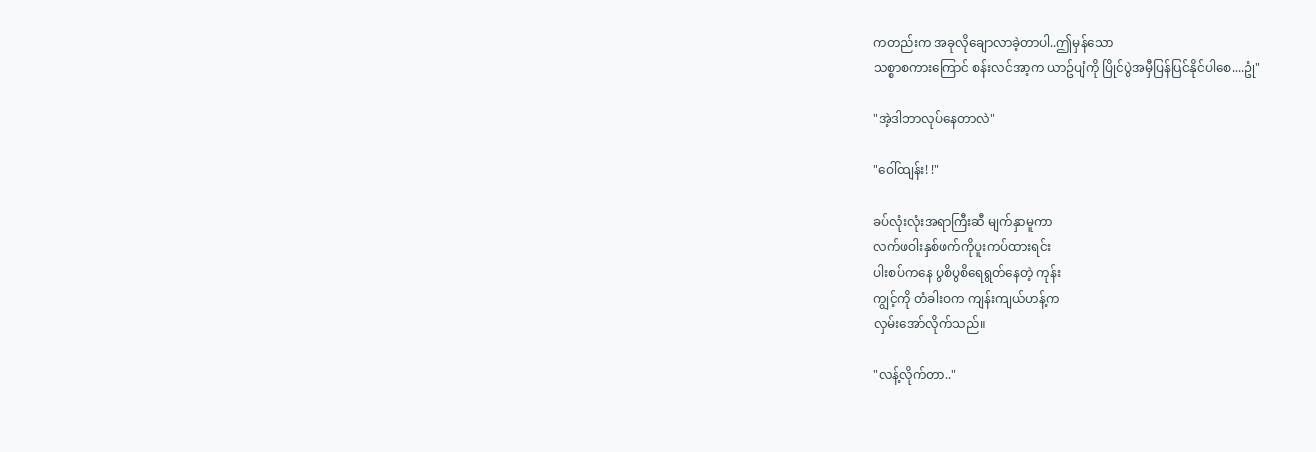ကတည်းက အခုလိုချောလာခဲ့တာပါ..ဤမှန်သော
သစ္စာစကားကြောင် စန်းလင်အာ့က ယာဥ်ပျံကို ပြိုင်ပွဲအမှီပြန်ပြင်နိုင်ပါစေ....ဥုံ"

"အဲ့ဒါဘာလုပ်နေတာလဲ"

"ဝေါ်ထျန်း! !"

ခပ်လုံးလုံးအရာကြီးဆီ မျက်နှာမူကာ
လက်ဖဝါးနှစ်ဖက်ကိုပူးကပ်ထားရင်း
ပါးစပ်ကနေ ပွစိပွစိရေရွတ်နေတဲ့ ကုန်း
ကျွင့်ကို တံခါးဝက ကျန်းကျယ်ဟန့်က
လှမ်းအော်လိုက်သည်။

"လန့်လိုက်တာ.."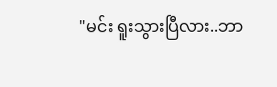"မင်း ရူးသွားပြီလား..ဘာ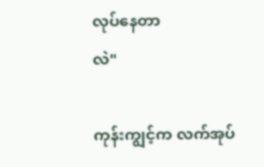လုပ်နေတာ
လဲ"

ကုန်းကျွင့်က လက်အုပ်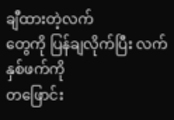ချီထားတဲ့လက်
တွေကို ပြန်ချလိုက်ပြီး လက်နှစ်ဖက်ကို
တဖြောင်း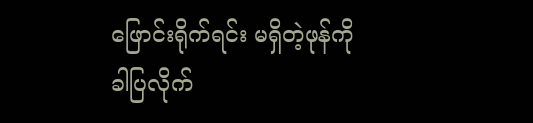ဖြောင်းရိုက်ရင်း မရှိတဲ့ဖုန်ကို
ခါပြလိုက်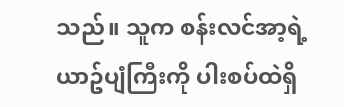သည်။ သူက စန်းလင်အာ့ရဲ့ယာဥ်ပျံကြီးကို ပါးစပ်ထဲရှိ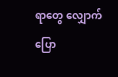ရာတွေ လျှောက်ပြော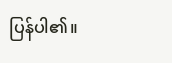ပြန်ပါ၏။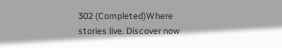302 (Completed)Where stories live. Discover now